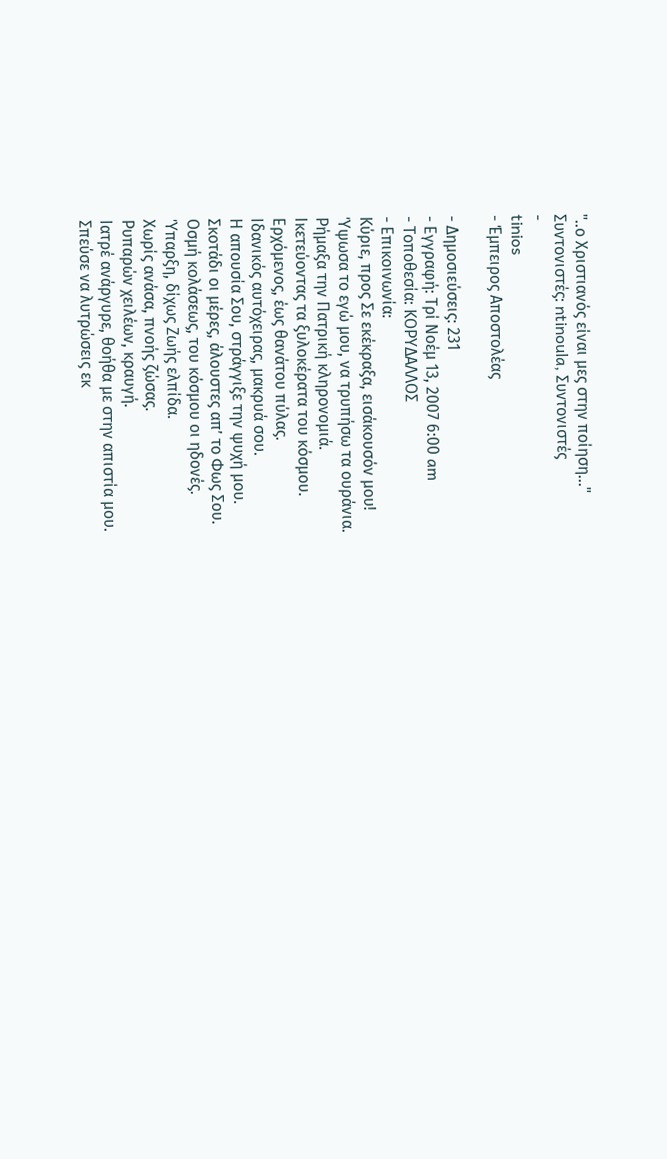"..ο Χριστιανός είναι μες στην ποίηση..."
Συντονιστές: ntinoula, Συντονιστές
-
tinios
- Έμπειρος Αποστολέας

- Δημοσιεύσεις: 231
- Εγγραφή: Τρί Νοέμ 13, 2007 6:00 am
- Τοποθεσία: ΚΟΡΥΔΑΛΛΟΣ
- Επικοινωνία:
Κύριε, προς Σε εκέκραξα, εισάκουσόν μου!
Ύψωσα το εγώ μου, να τρυπήσω τα ουράνια.
Ρήμαξα την Πατρική κληρονομιά.
Ικετεύοντας τα ξυλοκέρατα του κόσμου.
Ερχόμενος, έως θανάτου πύλας.
Ιδανικός αυτόχειρας, μακρυά σου.
Η απουσία Σου, στράγγιξε την ψυχή μου.
Σκοτάδι οι μέρες, άλουστες απ’ το Φως Σου.
Οσμή κολάσεως, του κόσμου οι ηδονές.
Ύπαρξη, δίχως Ζωής ελπίδα.
Χωρίς ανάσα, πνοής ζώσας.
Ρυπαρών χειλέων, κραυγή.
Ιατρέ ανάργυρε, θοήθα με στην απιστία μου.
Σπεύσε να λυτρώσεις εκ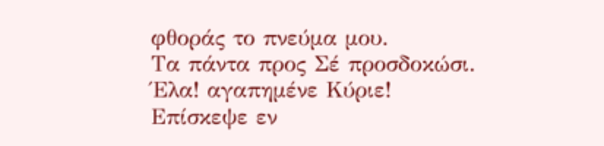φθοράς το πνεύμα μου.
Τα πάντα προς Σέ προσδοκώσι.
Έλα! αγαπημένε Κύριε!
Επίσκεψε εν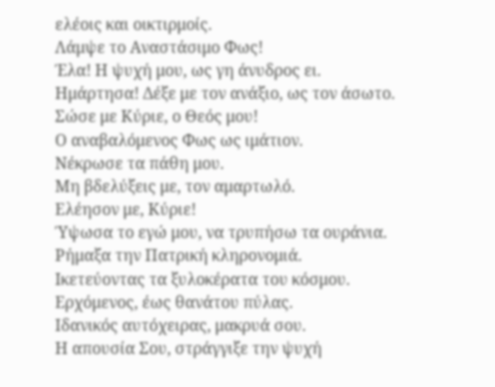ελέοις και οικτιρμοίς.
Λάμψε το Αναστάσιμο Φως!
Έλα! Η ψυχή μου, ως γη άνυδρος ει.
Ημάρτησα! Δέξε με τον ανάξιο, ως τον άσωτο.
Σώσε με Κύριε, ο Θεός μου!
Ο αναβαλόμενος Φως ως ιμάτιον.
Νέκρωσε τα πάθη μου.
Μη βδελύξεις με, τον αμαρτωλό.
Ελέησον με, Κύριε!
Ύψωσα το εγώ μου, να τρυπήσω τα ουράνια.
Ρήμαξα την Πατρική κληρονομιά.
Ικετεύοντας τα ξυλοκέρατα του κόσμου.
Ερχόμενος, έως θανάτου πύλας.
Ιδανικός αυτόχειρας, μακρυά σου.
Η απουσία Σου, στράγγιξε την ψυχή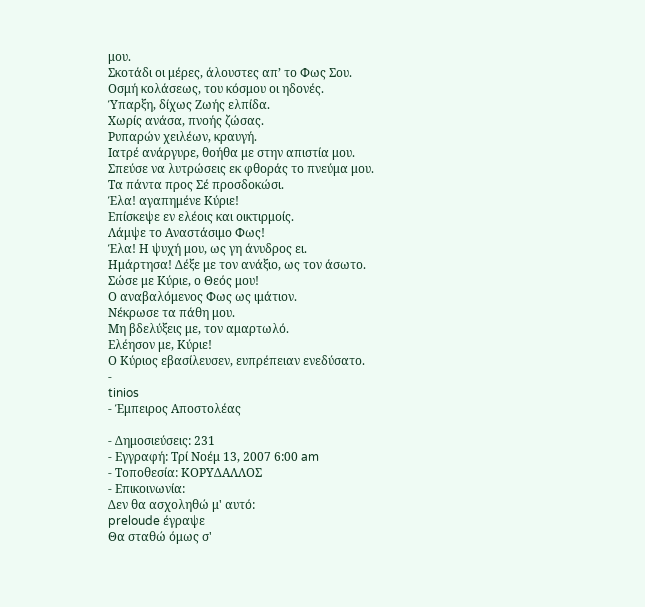μου.
Σκοτάδι οι μέρες, άλουστες απ’ το Φως Σου.
Οσμή κολάσεως, του κόσμου οι ηδονές.
Ύπαρξη, δίχως Ζωής ελπίδα.
Χωρίς ανάσα, πνοής ζώσας.
Ρυπαρών χειλέων, κραυγή.
Ιατρέ ανάργυρε, θοήθα με στην απιστία μου.
Σπεύσε να λυτρώσεις εκ φθοράς το πνεύμα μου.
Τα πάντα προς Σέ προσδοκώσι.
Έλα! αγαπημένε Κύριε!
Επίσκεψε εν ελέοις και οικτιρμοίς.
Λάμψε το Αναστάσιμο Φως!
Έλα! Η ψυχή μου, ως γη άνυδρος ει.
Ημάρτησα! Δέξε με τον ανάξιο, ως τον άσωτο.
Σώσε με Κύριε, ο Θεός μου!
Ο αναβαλόμενος Φως ως ιμάτιον.
Νέκρωσε τα πάθη μου.
Μη βδελύξεις με, τον αμαρτωλό.
Ελέησον με, Κύριε!
Ο Κύριος εβασίλευσεν, ευπρέπειαν ενεδύσατο.
-
tinios
- Έμπειρος Αποστολέας

- Δημοσιεύσεις: 231
- Εγγραφή: Τρί Νοέμ 13, 2007 6:00 am
- Τοποθεσία: ΚΟΡΥΔΑΛΛΟΣ
- Επικοινωνία:
Δεν θα ασχοληθώ μ' αυτό:
preloude έγραψε
Θα σταθώ όμως σ'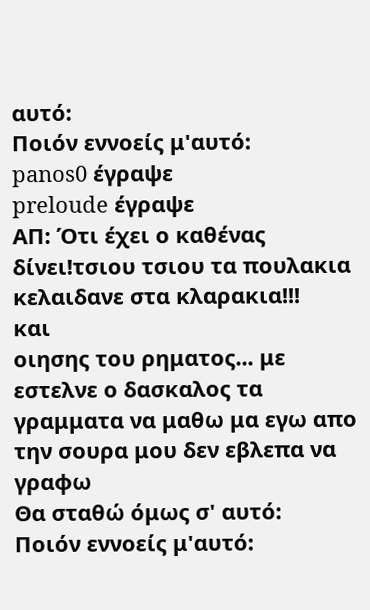αυτό:
Ποιόν εννοείς μ'αυτό:
panos0 έγραψε
preloude έγραψε
ΑΠ: Ότι έχει ο καθένας δίνει!τσιου τσιου τα πουλακια κελαιδανε στα κλαρακια!!!
και
οιησης του ρηματος... με εστελνε ο δασκαλος τα γραμματα να μαθω μα εγω απο την σουρα μου δεν εβλεπα να γραφω
Θα σταθώ όμως σ' αυτό:
Ποιόν εννοείς μ'αυτό: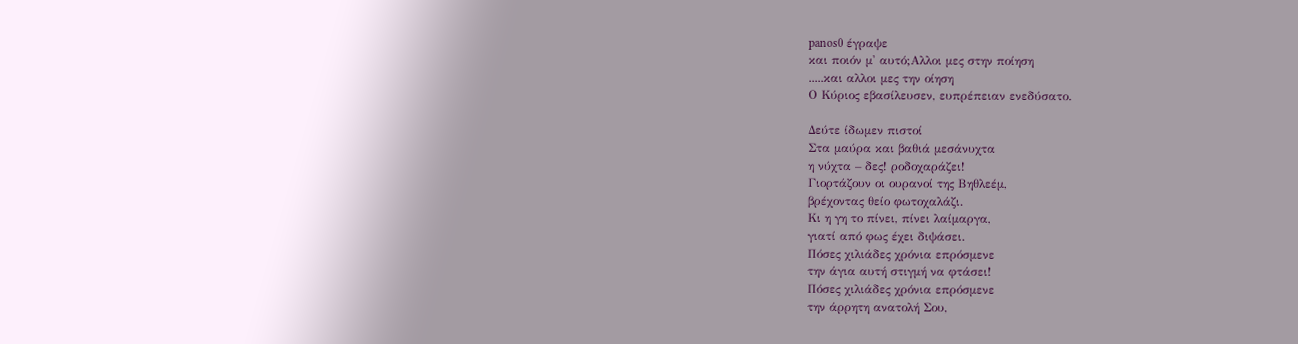panos0 έγραψε
και ποιόν μ' αυτό;Αλλοι μες στην ποίηση
.....και αλλοι μες την οίηση
Ο Κύριος εβασίλευσεν, ευπρέπειαν ενεδύσατο.

Δεύτε ίδωμεν πιστοί
Στα μαύρα και βαθιά μεσάνυχτα
η νύχτα – δες! ροδοχαράζει!
Γιορτάζουν οι ουρανοί της Βηθλεέμ,
βρέχοντας θείο φωτοχαλάζι.
Κι η γη το πίνει, πίνει λαίμαργα,
γιατί από φως έχει διψάσει.
Πόσες χιλιάδες χρόνια επρόσμενε
την άγια αυτή στιγμή να φτάσει!
Πόσες χιλιάδες χρόνια επρόσμενε
την άρρητη ανατολή Σου,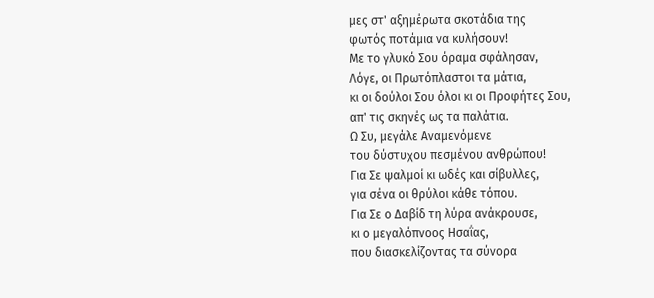μες στ' αξημέρωτα σκοτάδια της
φωτός ποτάμια να κυλήσουν!
Με το γλυκό Σου όραμα σφάλησαν,
Λόγε, οι Πρωτόπλαστοι τα μάτια,
κι οι δούλοι Σου όλοι κι οι Προφήτες Σου,
απ' τις σκηνές ως τα παλάτια.
Ω Συ, μεγάλε Αναμενόμενε
του δύστυχου πεσμένου ανθρώπου!
Για Σε ψαλμοί κι ωδές και σίβυλλες,
για σένα οι θρύλοι κάθε τόπου.
Για Σε ο Δαβίδ τη λύρα ανάκρουσε,
κι ο μεγαλόπνοος Ησαΐας,
που διασκελίζοντας τα σύνορα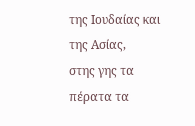της Ιουδαίας και της Ασίας,
στης γης τα πέρατα τα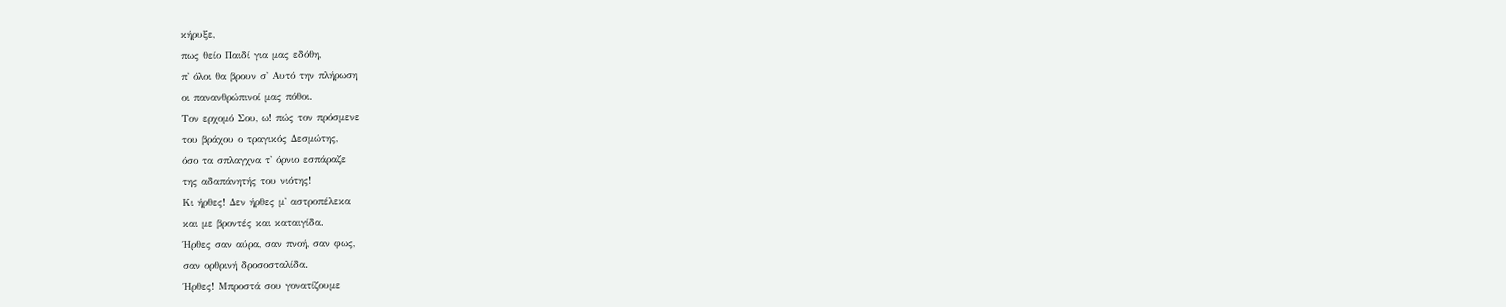κήρυξε,
πως θείο Παιδί για μας εδόθη,
π' όλοι θα βρουν σ' Αυτό την πλήρωση
οι πανανθρώπινοί μας πόθοι.
Τον ερχομό Σου, ω! πώς τον πρόσμενε
του βράχου ο τραγικός Δεσμώτης,
όσο τα σπλαγχνα τ' όρνιο εσπάραζε
της αδαπάνητής του νιότης!
Κι ήρθες! Δεν ήρθες μ' αστροπέλεκα
και με βροντές και καταιγίδα.
Ήρθες σαν αύρα, σαν πνοή, σαν φως,
σαν ορθρινή δροσοσταλίδα.
Ήρθες! Μπροστά σου γονατίζουμε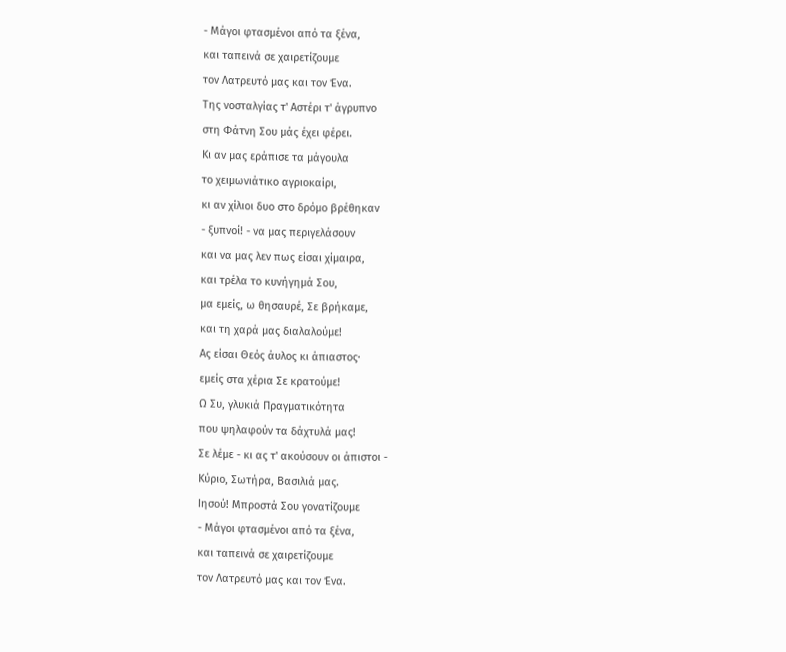- Μάγοι φτασμένοι από τα ξένα,
και ταπεινά σε χαιρετίζουμε
τον Λατρευτό μας και τον Ένα.
Της νοσταλγίας τ' Αστέρι τ' άγρυπνο
στη Φάτνη Σου μάς έχει φέρει.
Κι αν μας εράπισε τα μάγουλα
το χειμωνιάτικο αγριοκαίρι,
κι αν χίλιοι δυο στο δρόμο βρέθηκαν
- ξυπνοί! - να μας περιγελάσουν
και να μας λεν πως είσαι χίμαιρα,
και τρέλα το κυνήγημά Σου,
μα εμείς, ω θησαυρέ, Σε βρήκαμε,
και τη χαρά μας διαλαλούμε!
Ας είσαι Θεός άυλος κι άπιαστος·
εμείς στα χέρια Σε κρατούμε!
Ω Συ, γλυκιά Πραγματικότητα
που ψηλαφούν τα δάχτυλά μας!
Σε λέμε - κι ας τ' ακούσουν οι άπιστοι -
Κύριο, Σωτήρα, Βασιλιά μας.
Ιησού! Μπροστά Σου γονατίζουμε
- Μάγοι φτασμένοι από τα ξένα,
και ταπεινά σε χαιρετίζουμε
τον Λατρευτό μας και τον Ένα.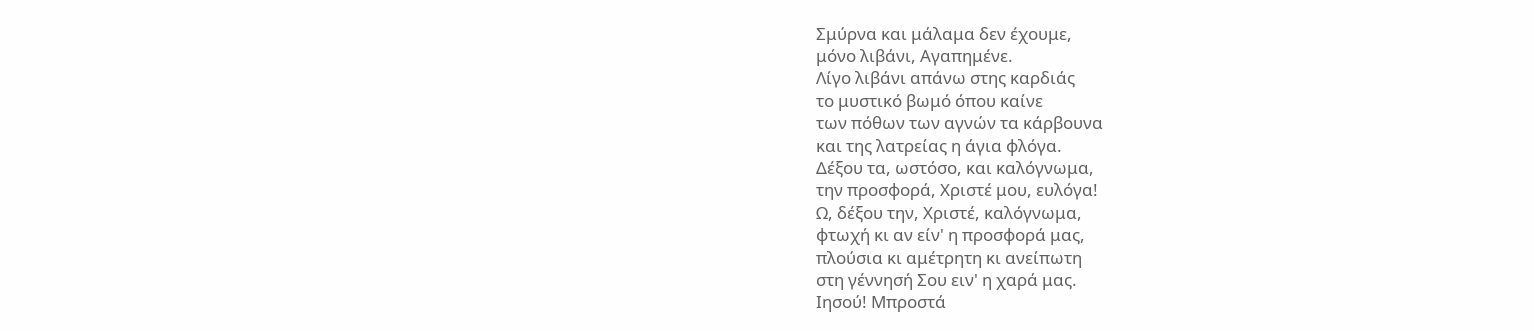Σμύρνα και μάλαμα δεν έχουμε,
μόνο λιβάνι, Αγαπημένε.
Λίγο λιβάνι απάνω στης καρδιάς
το μυστικό βωμό όπου καίνε
των πόθων των αγνών τα κάρβουνα
και της λατρείας η άγια φλόγα.
Δέξου τα, ωστόσο, και καλόγνωμα,
την προσφορά, Χριστέ μου, ευλόγα!
Ω, δέξου την, Χριστέ, καλόγνωμα,
φτωχή κι αν είν' η προσφορά μας,
πλούσια κι αμέτρητη κι ανείπωτη
στη γέννησή Σου ειν' η χαρά μας.
Ιησού! Μπροστά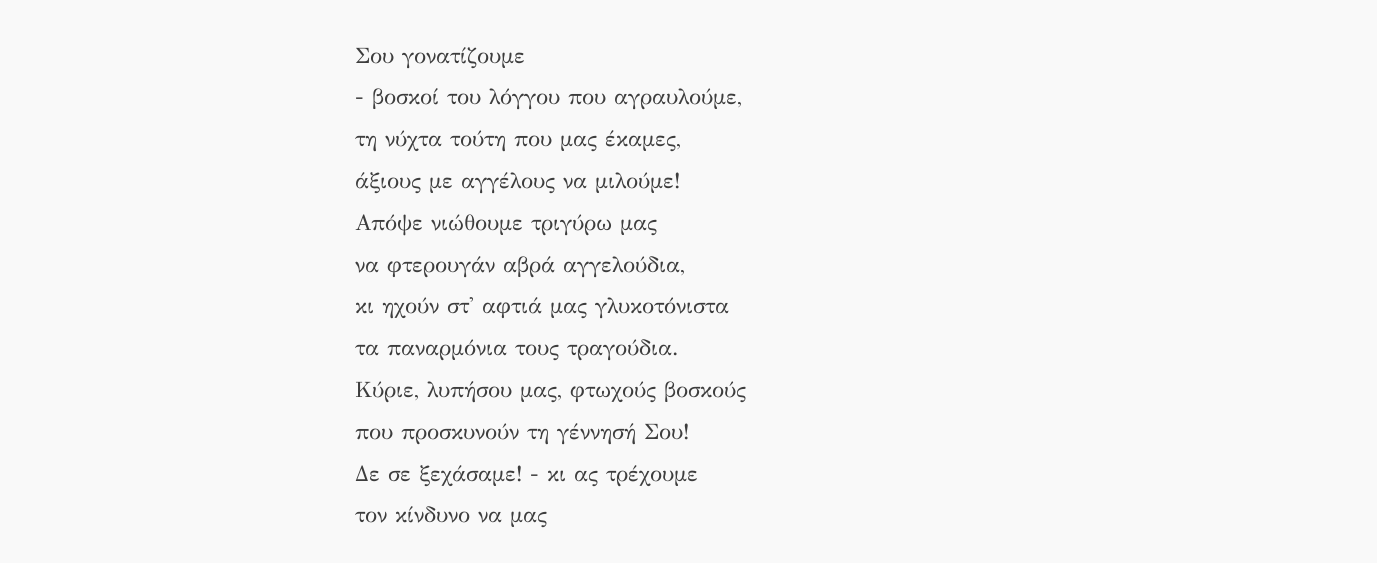Σου γονατίζουμε
- βοσκοί του λόγγου που αγραυλούμε,
τη νύχτα τούτη που μας έκαμες,
άξιους με αγγέλους να μιλούμε!
Απόψε νιώθουμε τριγύρω μας
να φτερουγάν αβρά αγγελούδια,
κι ηχούν στ' αφτιά μας γλυκοτόνιστα
τα παναρμόνια τους τραγούδια.
Κύριε, λυπήσου μας, φτωχούς βοσκούς
που προσκυνούν τη γέννησή Σου!
Δε σε ξεχάσαμε! - κι ας τρέχουμε
τον κίνδυνο να μας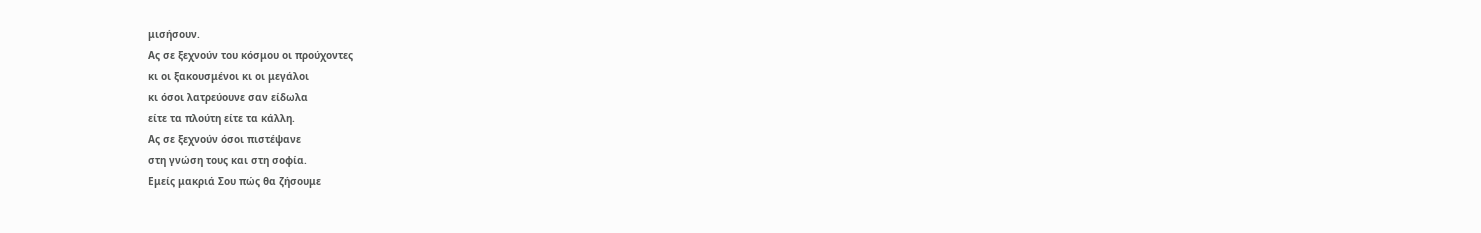μισήσουν.
Ας σε ξεχνούν του κόσμου οι προύχοντες
κι οι ξακουσμένοι κι οι μεγάλοι
κι όσοι λατρεύουνε σαν είδωλα
είτε τα πλούτη είτε τα κάλλη.
Ας σε ξεχνούν όσοι πιστέψανε
στη γνώση τους και στη σοφία.
Εμείς μακριά Σου πώς θα ζήσουμε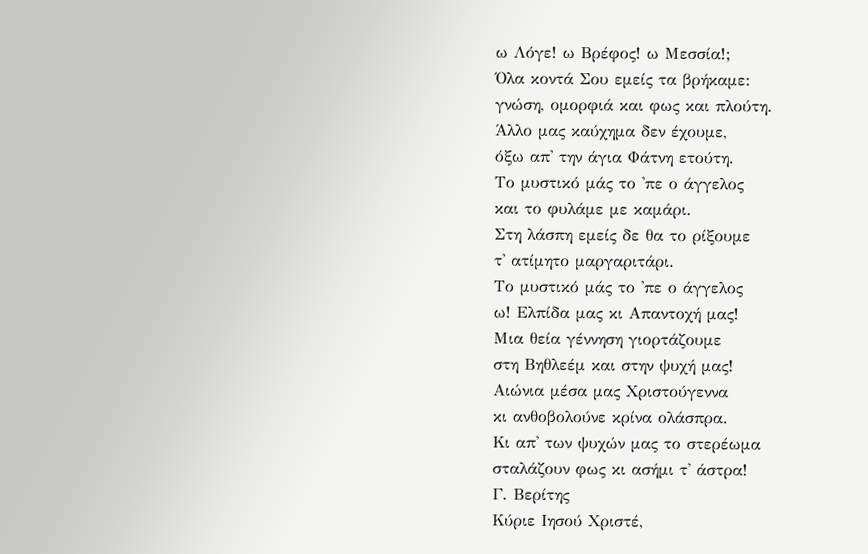ω Λόγε! ω Βρέφος! ω Μεσσία!;
Όλα κοντά Σου εμείς τα βρήκαμε:
γνώση, ομορφιά και φως και πλούτη.
Άλλο μας καύχημα δεν έχουμε,
όξω απ' την άγια Φάτνη ετούτη.
Το μυστικό μάς το 'πε ο άγγελος
και το φυλάμε με καμάρι.
Στη λάσπη εμείς δε θα το ρίξουμε
τ' ατίμητο μαργαριτάρι.
Το μυστικό μάς το 'πε ο άγγελος
ω! Ελπίδα μας κι Απαντοχή μας!
Μια θεία γέννηση γιορτάζουμε
στη Βηθλεέμ και στην ψυχή μας!
Αιώνια μέσα μας Χριστούγεννα
κι ανθοβολούνε κρίνα ολάσπρα.
Κι απ' των ψυχών μας το στερέωμα
σταλάζουν φως κι ασήμι τ' άστρα!
Γ. Βερίτης
Κύριε Ιησού Χριστέ,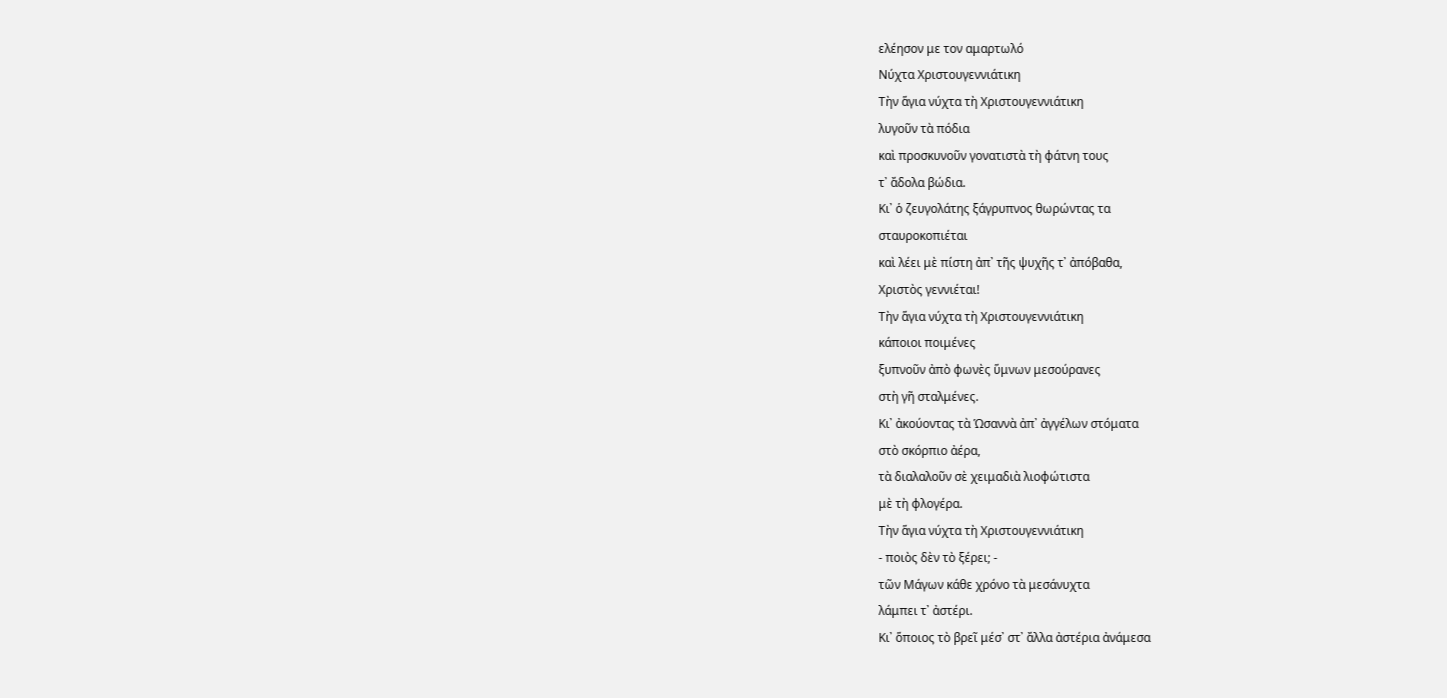ελέησον με τον αμαρτωλό
Νύχτα Χριστουγεννιάτικη
Τὴν ἅγια νύχτα τὴ Χριστουγεννιάτικη
λυγοῦν τὰ πόδια
καὶ προσκυνοῦν γονατιστὰ τὴ φάτνη τους
τ᾿ ἄδολα βώδια.
Κι᾿ ὁ ζευγολάτης ξάγρυπνος θωρώντας τα
σταυροκοπιέται
καὶ λέει μὲ πίστη ἀπ᾿ τῆς ψυχῆς τ᾿ ἀπόβαθα,
Χριστὸς γεννιέται!
Τὴν ἅγια νύχτα τὴ Χριστουγεννιάτικη
κάποιοι ποιμένες
ξυπνοῦν ἀπὸ φωνὲς ὕμνων μεσούρανες
στὴ γῆ σταλμένες.
Κι᾿ ἀκούοντας τὰ Ὡσαννὰ ἀπ᾿ ἀγγέλων στόματα
στὸ σκόρπιο ἀέρα,
τὰ διαλαλοῦν σὲ χειμαδιὰ λιοφώτιστα
μὲ τὴ φλογέρα.
Τὴν ἅγια νύχτα τὴ Χριστουγεννιάτικη
- ποιὸς δὲν τὸ ξέρει; -
τῶν Μάγων κάθε χρόνο τὰ μεσάνυχτα
λάμπει τ᾿ ἀστέρι.
Κι᾿ ὅποιος τὸ βρεῖ μέσ᾿ στ᾿ ἄλλα ἀστέρια ἀνάμεσα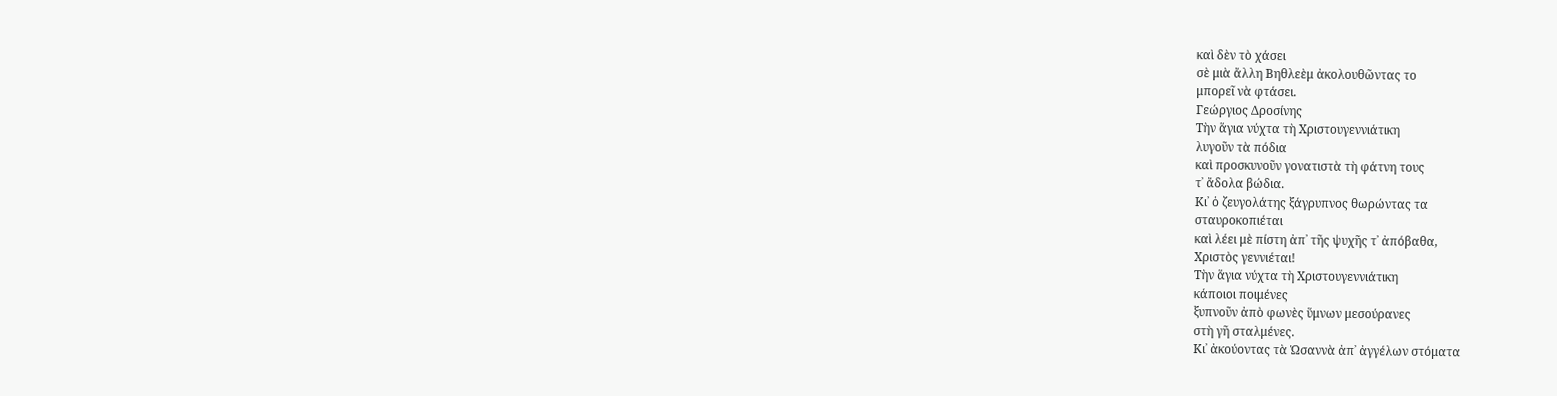καὶ δὲν τὸ χάσει
σὲ μιὰ ἄλλη Βηθλεὲμ ἀκολουθῶντας το
μπορεῖ νὰ φτάσει.
Γεώργιος Δροσίνης
Τὴν ἅγια νύχτα τὴ Χριστουγεννιάτικη
λυγοῦν τὰ πόδια
καὶ προσκυνοῦν γονατιστὰ τὴ φάτνη τους
τ᾿ ἄδολα βώδια.
Κι᾿ ὁ ζευγολάτης ξάγρυπνος θωρώντας τα
σταυροκοπιέται
καὶ λέει μὲ πίστη ἀπ᾿ τῆς ψυχῆς τ᾿ ἀπόβαθα,
Χριστὸς γεννιέται!
Τὴν ἅγια νύχτα τὴ Χριστουγεννιάτικη
κάποιοι ποιμένες
ξυπνοῦν ἀπὸ φωνὲς ὕμνων μεσούρανες
στὴ γῆ σταλμένες.
Κι᾿ ἀκούοντας τὰ Ὡσαννὰ ἀπ᾿ ἀγγέλων στόματα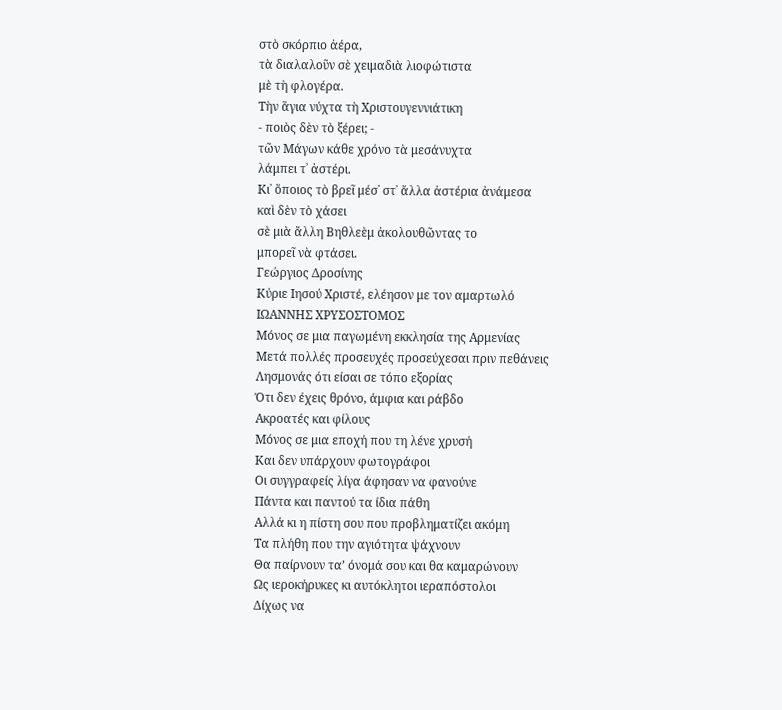στὸ σκόρπιο ἀέρα,
τὰ διαλαλοῦν σὲ χειμαδιὰ λιοφώτιστα
μὲ τὴ φλογέρα.
Τὴν ἅγια νύχτα τὴ Χριστουγεννιάτικη
- ποιὸς δὲν τὸ ξέρει; -
τῶν Μάγων κάθε χρόνο τὰ μεσάνυχτα
λάμπει τ᾿ ἀστέρι.
Κι᾿ ὅποιος τὸ βρεῖ μέσ᾿ στ᾿ ἄλλα ἀστέρια ἀνάμεσα
καὶ δὲν τὸ χάσει
σὲ μιὰ ἄλλη Βηθλεὲμ ἀκολουθῶντας το
μπορεῖ νὰ φτάσει.
Γεώργιος Δροσίνης
Κύριε Ιησού Χριστέ, ελέησον με τον αμαρτωλό
ΙΩΑΝΝΗΣ ΧΡΥΣΟΣΤΟΜΟΣ
Μόνος σε μια παγωμένη εκκλησία της Αρμενίας
Μετά πολλές προσευχές προσεύχεσαι πριν πεθάνεις
Λησμονάς ότι είσαι σε τόπο εξορίας
Ότι δεν έχεις θρόνο, άμφια και ράβδο
Ακροατές και φίλους
Μόνος σε μια εποχή που τη λένε χρυσή
Και δεν υπάρχουν φωτογράφοι
Οι συγγραφείς λίγα άφησαν να φανούνε
Πάντα και παντού τα ίδια πάθη
Αλλά κι η πίστη σου που προβληματίζει ακόμη
Τα πλήθη που την αγιότητα ψάχνουν
Θα παίρνουν ταʼ όνομά σου και θα καμαρώνουν
Ως ιεροκήρυκες κι αυτόκλητοι ιεραπόστολοι
Δίχως να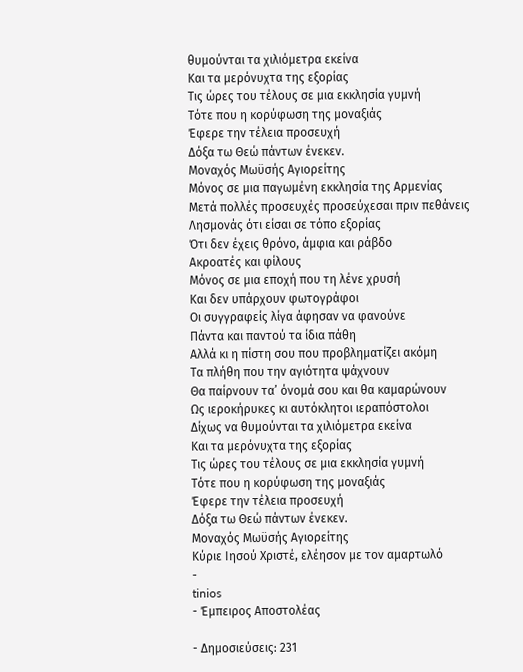θυμούνται τα χιλιόμετρα εκείνα
Και τα μερόνυχτα της εξορίας
Τις ώρες του τέλους σε μια εκκλησία γυμνή
Τότε που η κορύφωση της μοναξιάς
Έφερε την τέλεια προσευχή
Δόξα τω Θεώ πάντων ένεκεν.
Μοναχός Μωϋσής Αγιορείτης
Μόνος σε μια παγωμένη εκκλησία της Αρμενίας
Μετά πολλές προσευχές προσεύχεσαι πριν πεθάνεις
Λησμονάς ότι είσαι σε τόπο εξορίας
Ότι δεν έχεις θρόνο, άμφια και ράβδο
Ακροατές και φίλους
Μόνος σε μια εποχή που τη λένε χρυσή
Και δεν υπάρχουν φωτογράφοι
Οι συγγραφείς λίγα άφησαν να φανούνε
Πάντα και παντού τα ίδια πάθη
Αλλά κι η πίστη σου που προβληματίζει ακόμη
Τα πλήθη που την αγιότητα ψάχνουν
Θα παίρνουν ταʼ όνομά σου και θα καμαρώνουν
Ως ιεροκήρυκες κι αυτόκλητοι ιεραπόστολοι
Δίχως να θυμούνται τα χιλιόμετρα εκείνα
Και τα μερόνυχτα της εξορίας
Τις ώρες του τέλους σε μια εκκλησία γυμνή
Τότε που η κορύφωση της μοναξιάς
Έφερε την τέλεια προσευχή
Δόξα τω Θεώ πάντων ένεκεν.
Μοναχός Μωϋσής Αγιορείτης
Κύριε Ιησού Χριστέ, ελέησον με τον αμαρτωλό
-
tinios
- Έμπειρος Αποστολέας

- Δημοσιεύσεις: 231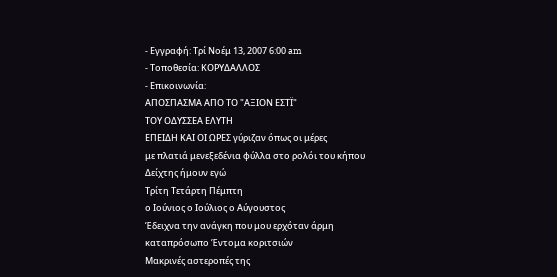- Εγγραφή: Τρί Νοέμ 13, 2007 6:00 am
- Τοποθεσία: ΚΟΡΥΔΑΛΛΟΣ
- Επικοινωνία:
ΑΠΟΣΠΑΣΜΑ ΑΠΟ ΤΟ "ΑΞΙΟΝ ΕΣΤΪ"
ΤΟΥ ΟΔΥΣΣΕΑ ΕΛΥΤΗ
ΕΠΕΙΔΗ ΚΑΙ ΟΙ ΩΡΕΣ γύριζαν όπως οι μέρες
με πλατιά μενεξεδένια φύλλα στο ρολόι του κήπου
Δείχτης ήμουν εγώ
Τρίτη Τετάρτη Πέμπτη
ο Ιούνιος ο Ιούλιος ο Αύγουστος
Έδειχνα την ανάγκη που μου ερχόταν άρμη
καταπρόσωπο Έντομα κοριτσιών
Μακρινές αστεροπές της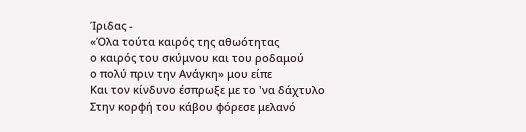Ίριδας -
«Όλα τούτα καιρός της αθωότητας
ο καιρός του σκύμνου και του ροδαμού
ο πολύ πριν την Ανάγκη» μου είπε
Και τον κίνδυνο έσπρωξε με το 'να δάχτυλο
Στην κορφή του κάβου φόρεσε μελανό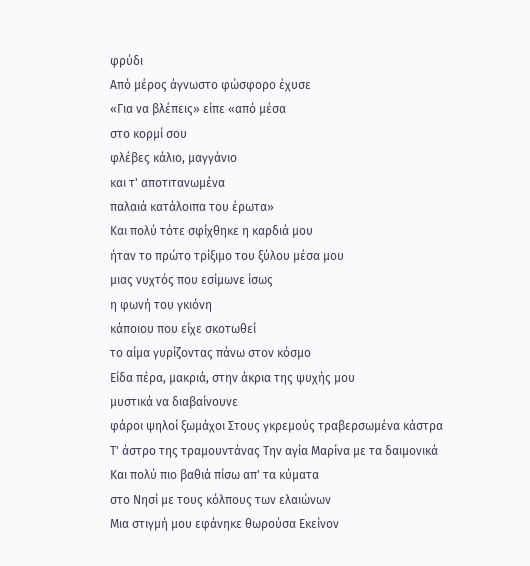φρύδι
Από μέρος άγνωστο φώσφορο έχυσε
«Για να βλέπεις» είπε «από μέσα
στο κορμί σου
φλέβες κάλιο, μαγγάνιο
και τ' αποτιτανωμένα
παλαιά κατάλοιπα του έρωτα»
Και πολύ τότε σφίχθηκε η καρδιά μου
ήταν το πρώτο τρίξιμο του ξύλου μέσα μου
μιας νυχτός που εσίμωνε ίσως
η φωνή του γκιόνη
κάποιου που είχε σκοτωθεί
το αίμα γυρίζοντας πάνω στον κόσμο
Είδα πέρα, μακριά, στην άκρια της ψυχής μου
μυστικά να διαβαίνουνε
φάροι ψηλοί ξωμάχοι Στους γκρεμούς τραβερσωμένα κάστρα
Τ' άστρο της τραμουντάνας Την αγία Μαρίνα με τα δαιμονικά
Και πολύ πιο βαθιά πίσω απ' τα κύματα
στο Νησί με τους κόλπους των ελαιώνων
Μια στιγμή μου εφάνηκε θωρούσα Εκείνον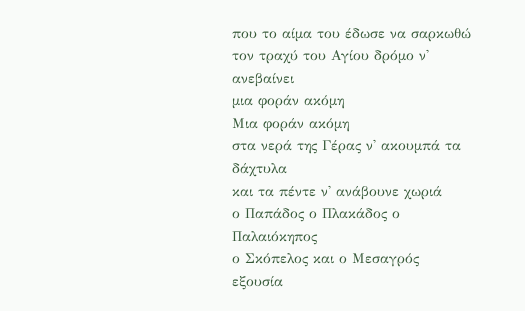που το αίμα του έδωσε να σαρκωθώ
τον τραχύ του Αγίου δρόμο ν' ανεβαίνει
μια φοράν ακόμη
Μια φοράν ακόμη
στα νερά της Γέρας ν' ακουμπά τα δάχτυλα
και τα πέντε ν' ανάβουνε χωριά
ο Παπάδος ο Πλακάδος ο Παλαιόκηπος
ο Σκόπελος και ο Μεσαγρός
εξουσία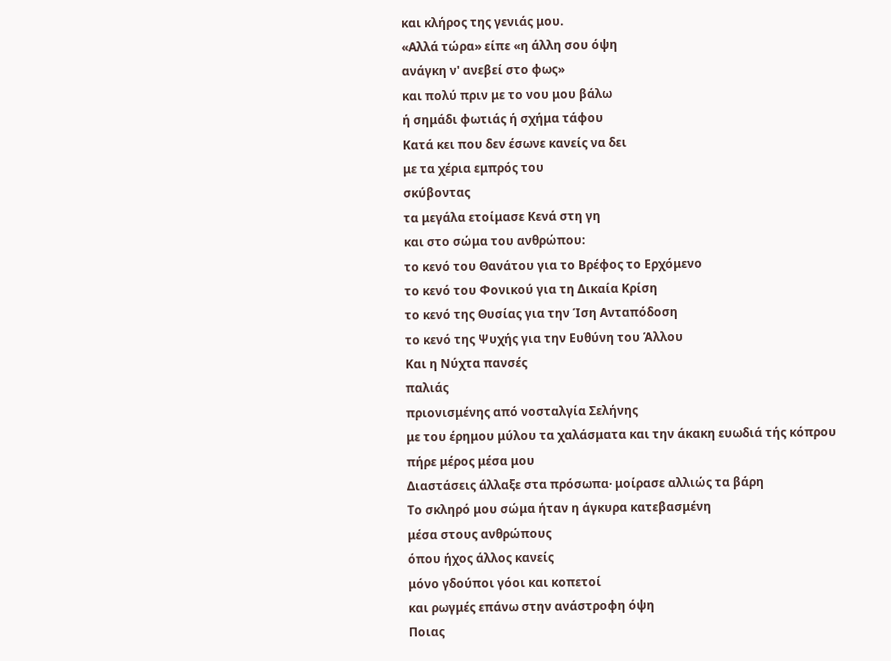και κλήρος της γενιάς μου.
«Αλλά τώρα» είπε «η άλλη σου όψη
ανάγκη ν' ανεβεί στο φως»
και πολύ πριν με το νου μου βάλω
ή σημάδι φωτιάς ή σχήμα τάφου
Κατά κει που δεν έσωνε κανείς να δει
με τα χέρια εμπρός του
σκύβοντας
τα μεγάλα ετοίμασε Κενά στη γη
και στο σώμα του ανθρώπου:
το κενό του Θανάτου για το Βρέφος το Ερχόμενο
το κενό του Φονικού για τη Δικαία Κρίση
το κενό της Θυσίας για την Ίση Ανταπόδοση
το κενό της Ψυχής για την Ευθύνη του Άλλου
Και η Νύχτα πανσές
παλιάς
πριονισμένης από νοσταλγία Σελήνης
με του έρημου μύλου τα χαλάσματα και την άκακη ευωδιά τής κόπρου
πήρε μέρος μέσα μου
Διαστάσεις άλλαξε στα πρόσωπα· μοίρασε αλλιώς τα βάρη
Το σκληρό μου σώμα ήταν η άγκυρα κατεβασμένη
μέσα στους ανθρώπους
όπου ήχος άλλος κανείς
μόνο γδούποι γόοι και κοπετοί
και ρωγμές επάνω στην ανάστροφη όψη
Ποιας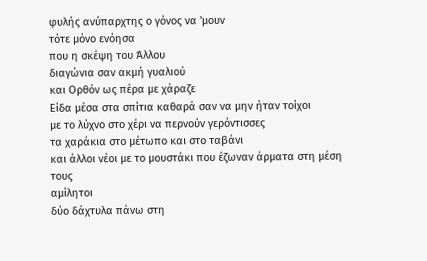φυλής ανύπαρχτης ο γόνος να 'μουν
τότε μόνο ενόησα
που η σκέψη του Άλλου
διαγώνια σαν ακμή γυαλιού
και Ορθόν ως πέρα με χάραζε
Είδα μέσα στα σπίτια καθαρά σαν να μην ήταν τοίχοι
με το λύχνο στο χέρι να περνούν γερόντισσες
τα χαράκια στο μέτωπο και στο ταβάνι
και άλλοι νέοι με το μουστάκι που έζωναν άρματα στη μέση τους
αμίλητοι
δύο δάχτυλα πάνω στη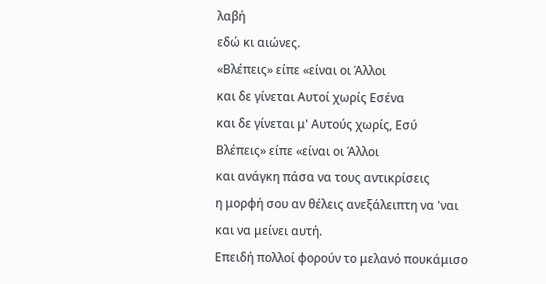λαβή
εδώ κι αιώνες.
«Βλέπεις» είπε «είναι οι Άλλοι
και δε γίνεται Αυτοί χωρίς Εσένα
και δε γίνεται μ' Αυτούς χωρίς, Εσύ
Βλέπεις» είπε «είναι οι Άλλοι
και ανάγκη πάσα να τους αντικρίσεις
η μορφή σου αν θέλεις ανεξάλειπτη να 'ναι
και να μείνει αυτή.
Επειδή πολλοί φορούν το μελανό πουκάμισο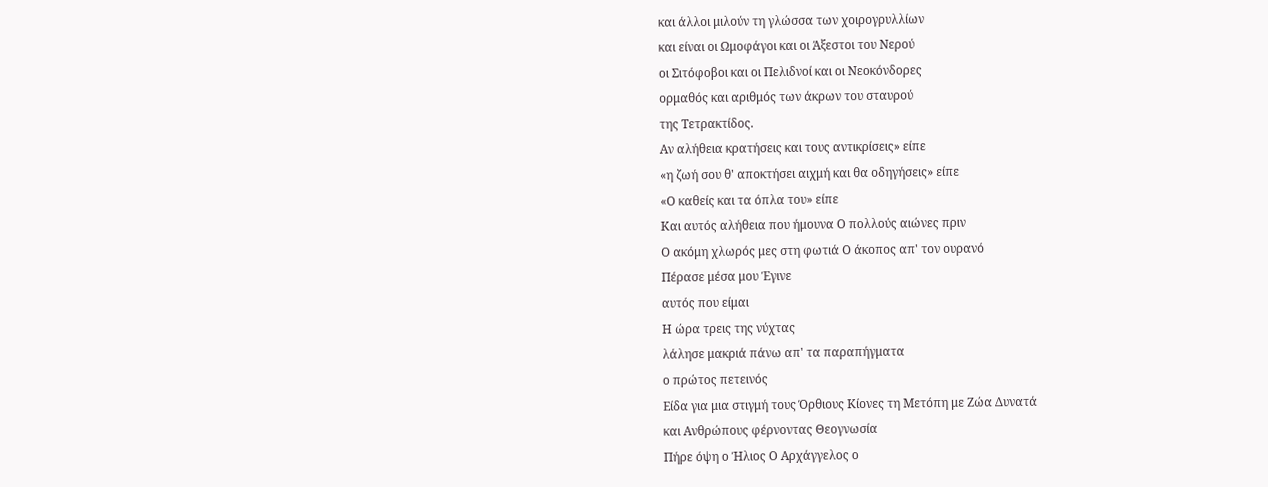και άλλοι μιλούν τη γλώσσα των χοιρογρυλλίων
και είναι οι Ωμοφάγοι και οι Άξεστοι του Νερού
οι Σιτόφοβοι και οι Πελιδνοί και οι Νεοκόνδορες
ορμαθός και αριθμός των άκρων του σταυρού
της Τετρακτίδος.
Αν αλήθεια κρατήσεις και τους αντικρίσεις» είπε
«η ζωή σου θ' αποκτήσει αιχμή και θα οδηγήσεις» είπε
«Ο καθείς και τα όπλα του» είπε
Και αυτός αλήθεια που ήμουνα Ο πολλούς αιώνες πριν
Ο ακόμη χλωρός μες στη φωτιά Ο άκοπος απ' τον ουρανό
Πέρασε μέσα μου Έγινε
αυτός που είμαι
Η ώρα τρεις της νύχτας
λάλησε μακριά πάνω απ' τα παραπήγματα
ο πρώτος πετεινός
Είδα για μια στιγμή τους Όρθιους Κίονες τη Μετόπη με Ζώα Δυνατά
και Ανθρώπους φέρνοντας Θεογνωσία
Πήρε όψη ο Ήλιος Ο Αρχάγγελος ο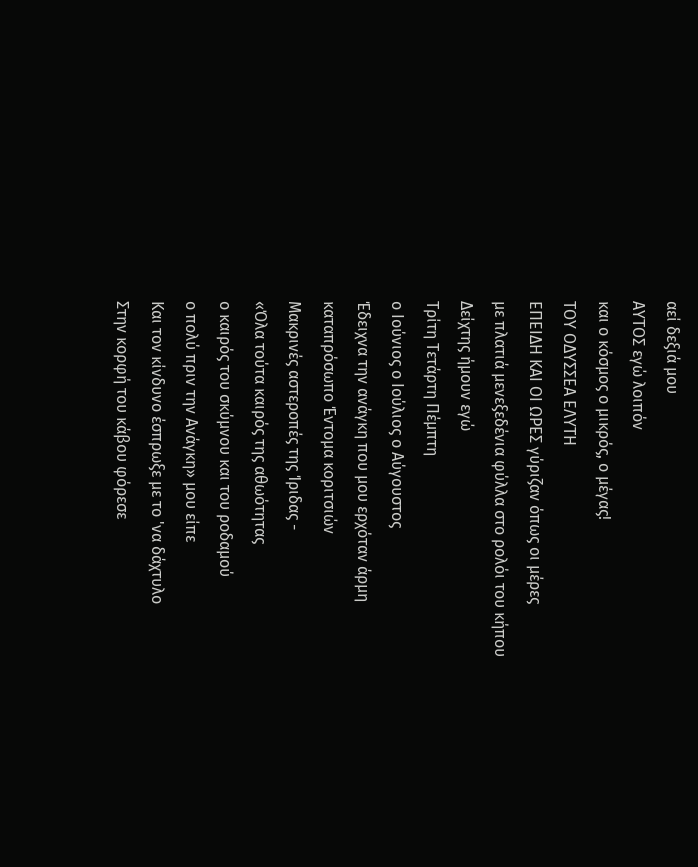αεί δεξιά μου
ΑΥΤΟΣ εγώ λοιπόν
και ο κόσμος ο μικρός, ο μέγας!
ΤΟΥ ΟΔΥΣΣΕΑ ΕΛΥΤΗ
ΕΠΕΙΔΗ ΚΑΙ ΟΙ ΩΡΕΣ γύριζαν όπως οι μέρες
με πλατιά μενεξεδένια φύλλα στο ρολόι του κήπου
Δείχτης ήμουν εγώ
Τρίτη Τετάρτη Πέμπτη
ο Ιούνιος ο Ιούλιος ο Αύγουστος
Έδειχνα την ανάγκη που μου ερχόταν άρμη
καταπρόσωπο Έντομα κοριτσιών
Μακρινές αστεροπές της Ίριδας -
«Όλα τούτα καιρός της αθωότητας
ο καιρός του σκύμνου και του ροδαμού
ο πολύ πριν την Ανάγκη» μου είπε
Και τον κίνδυνο έσπρωξε με το 'να δάχτυλο
Στην κορφή του κάβου φόρεσε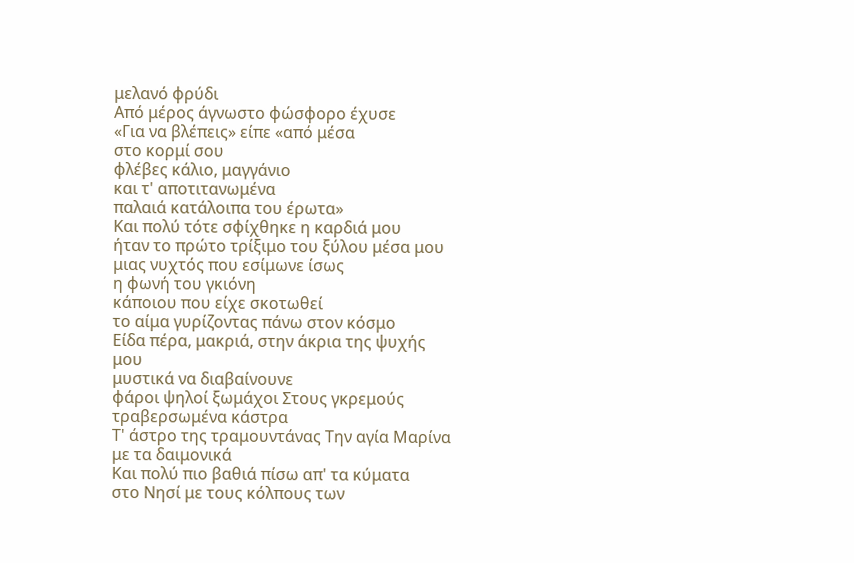μελανό φρύδι
Από μέρος άγνωστο φώσφορο έχυσε
«Για να βλέπεις» είπε «από μέσα
στο κορμί σου
φλέβες κάλιο, μαγγάνιο
και τ' αποτιτανωμένα
παλαιά κατάλοιπα του έρωτα»
Και πολύ τότε σφίχθηκε η καρδιά μου
ήταν το πρώτο τρίξιμο του ξύλου μέσα μου
μιας νυχτός που εσίμωνε ίσως
η φωνή του γκιόνη
κάποιου που είχε σκοτωθεί
το αίμα γυρίζοντας πάνω στον κόσμο
Είδα πέρα, μακριά, στην άκρια της ψυχής μου
μυστικά να διαβαίνουνε
φάροι ψηλοί ξωμάχοι Στους γκρεμούς τραβερσωμένα κάστρα
Τ' άστρο της τραμουντάνας Την αγία Μαρίνα με τα δαιμονικά
Και πολύ πιο βαθιά πίσω απ' τα κύματα
στο Νησί με τους κόλπους των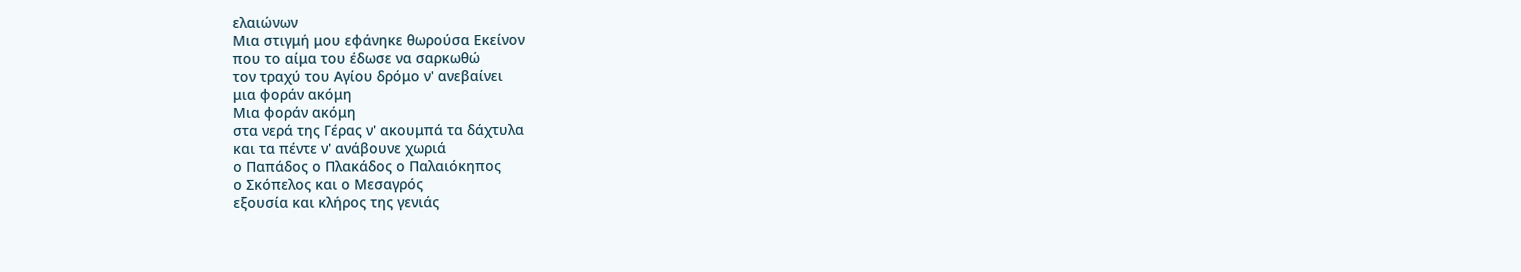ελαιώνων
Μια στιγμή μου εφάνηκε θωρούσα Εκείνον
που το αίμα του έδωσε να σαρκωθώ
τον τραχύ του Αγίου δρόμο ν' ανεβαίνει
μια φοράν ακόμη
Μια φοράν ακόμη
στα νερά της Γέρας ν' ακουμπά τα δάχτυλα
και τα πέντε ν' ανάβουνε χωριά
ο Παπάδος ο Πλακάδος ο Παλαιόκηπος
ο Σκόπελος και ο Μεσαγρός
εξουσία και κλήρος της γενιάς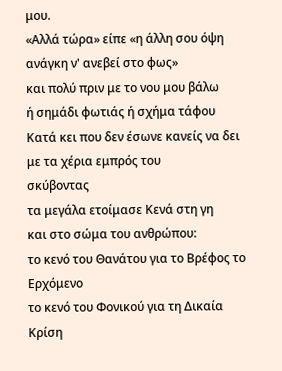μου.
«Αλλά τώρα» είπε «η άλλη σου όψη
ανάγκη ν' ανεβεί στο φως»
και πολύ πριν με το νου μου βάλω
ή σημάδι φωτιάς ή σχήμα τάφου
Κατά κει που δεν έσωνε κανείς να δει
με τα χέρια εμπρός του
σκύβοντας
τα μεγάλα ετοίμασε Κενά στη γη
και στο σώμα του ανθρώπου:
το κενό του Θανάτου για το Βρέφος το Ερχόμενο
το κενό του Φονικού για τη Δικαία Κρίση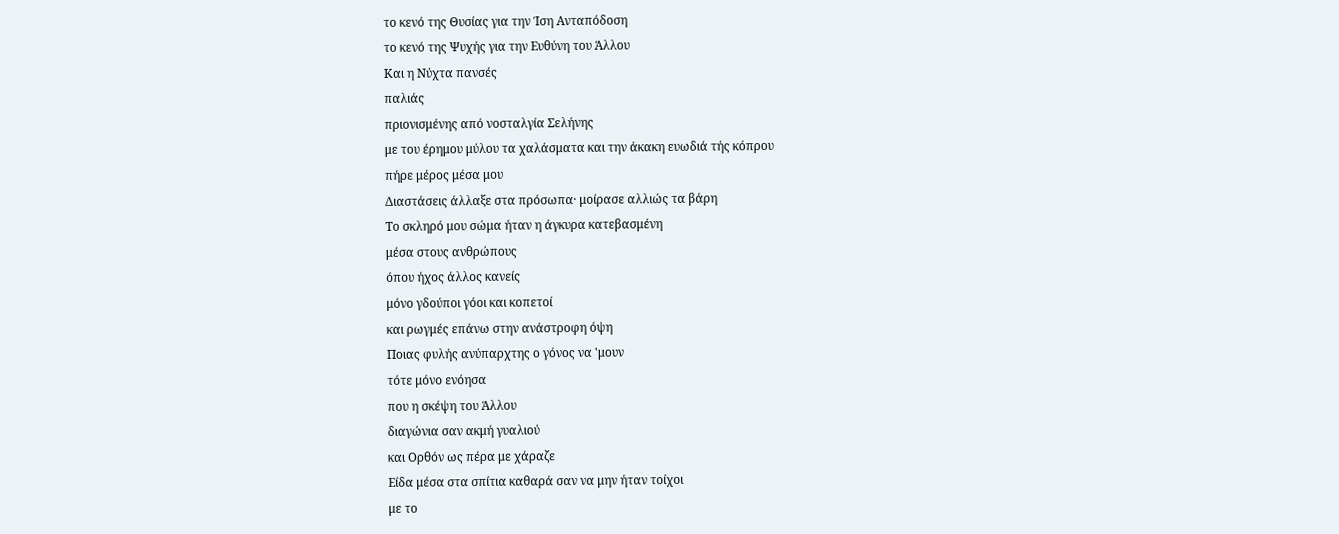το κενό της Θυσίας για την Ίση Ανταπόδοση
το κενό της Ψυχής για την Ευθύνη του Άλλου
Και η Νύχτα πανσές
παλιάς
πριονισμένης από νοσταλγία Σελήνης
με του έρημου μύλου τα χαλάσματα και την άκακη ευωδιά τής κόπρου
πήρε μέρος μέσα μου
Διαστάσεις άλλαξε στα πρόσωπα· μοίρασε αλλιώς τα βάρη
Το σκληρό μου σώμα ήταν η άγκυρα κατεβασμένη
μέσα στους ανθρώπους
όπου ήχος άλλος κανείς
μόνο γδούποι γόοι και κοπετοί
και ρωγμές επάνω στην ανάστροφη όψη
Ποιας φυλής ανύπαρχτης ο γόνος να 'μουν
τότε μόνο ενόησα
που η σκέψη του Άλλου
διαγώνια σαν ακμή γυαλιού
και Ορθόν ως πέρα με χάραζε
Είδα μέσα στα σπίτια καθαρά σαν να μην ήταν τοίχοι
με το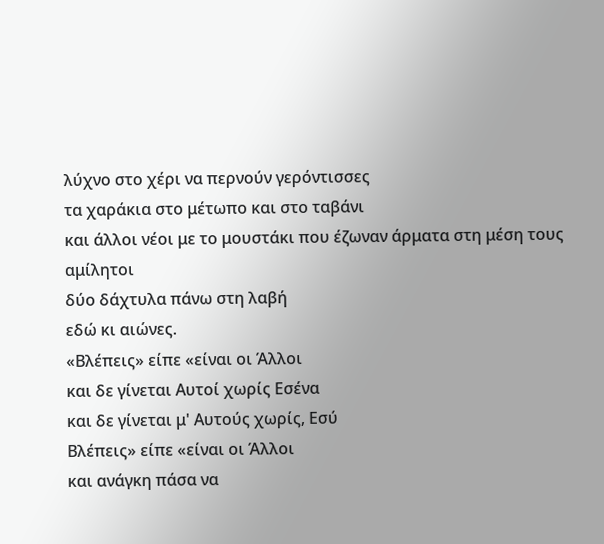λύχνο στο χέρι να περνούν γερόντισσες
τα χαράκια στο μέτωπο και στο ταβάνι
και άλλοι νέοι με το μουστάκι που έζωναν άρματα στη μέση τους
αμίλητοι
δύο δάχτυλα πάνω στη λαβή
εδώ κι αιώνες.
«Βλέπεις» είπε «είναι οι Άλλοι
και δε γίνεται Αυτοί χωρίς Εσένα
και δε γίνεται μ' Αυτούς χωρίς, Εσύ
Βλέπεις» είπε «είναι οι Άλλοι
και ανάγκη πάσα να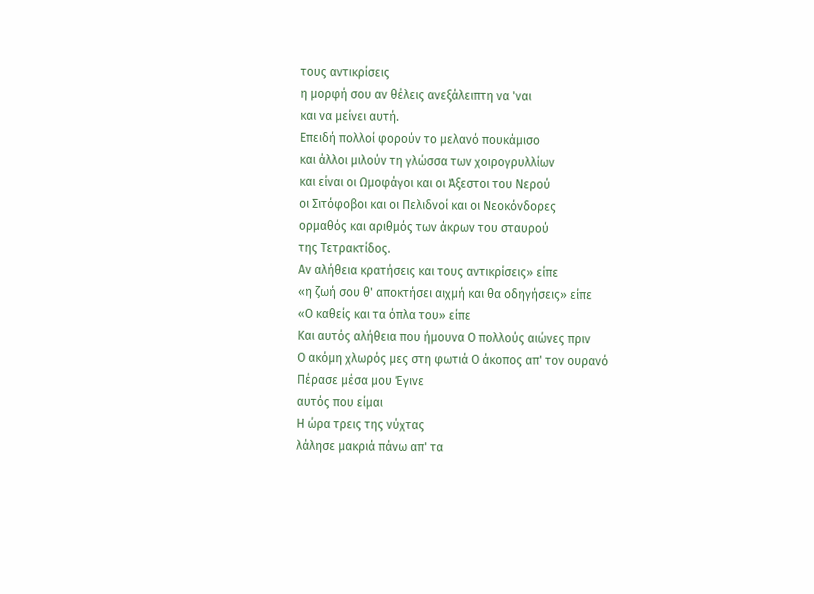τους αντικρίσεις
η μορφή σου αν θέλεις ανεξάλειπτη να 'ναι
και να μείνει αυτή.
Επειδή πολλοί φορούν το μελανό πουκάμισο
και άλλοι μιλούν τη γλώσσα των χοιρογρυλλίων
και είναι οι Ωμοφάγοι και οι Άξεστοι του Νερού
οι Σιτόφοβοι και οι Πελιδνοί και οι Νεοκόνδορες
ορμαθός και αριθμός των άκρων του σταυρού
της Τετρακτίδος.
Αν αλήθεια κρατήσεις και τους αντικρίσεις» είπε
«η ζωή σου θ' αποκτήσει αιχμή και θα οδηγήσεις» είπε
«Ο καθείς και τα όπλα του» είπε
Και αυτός αλήθεια που ήμουνα Ο πολλούς αιώνες πριν
Ο ακόμη χλωρός μες στη φωτιά Ο άκοπος απ' τον ουρανό
Πέρασε μέσα μου Έγινε
αυτός που είμαι
Η ώρα τρεις της νύχτας
λάλησε μακριά πάνω απ' τα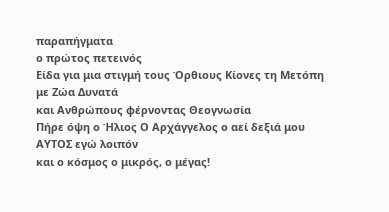παραπήγματα
ο πρώτος πετεινός
Είδα για μια στιγμή τους Όρθιους Κίονες τη Μετόπη με Ζώα Δυνατά
και Ανθρώπους φέρνοντας Θεογνωσία
Πήρε όψη ο Ήλιος Ο Αρχάγγελος ο αεί δεξιά μου
ΑΥΤΟΣ εγώ λοιπόν
και ο κόσμος ο μικρός, ο μέγας!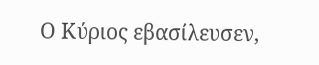Ο Κύριος εβασίλευσεν,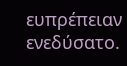ευπρέπειαν ενεδύσατο.